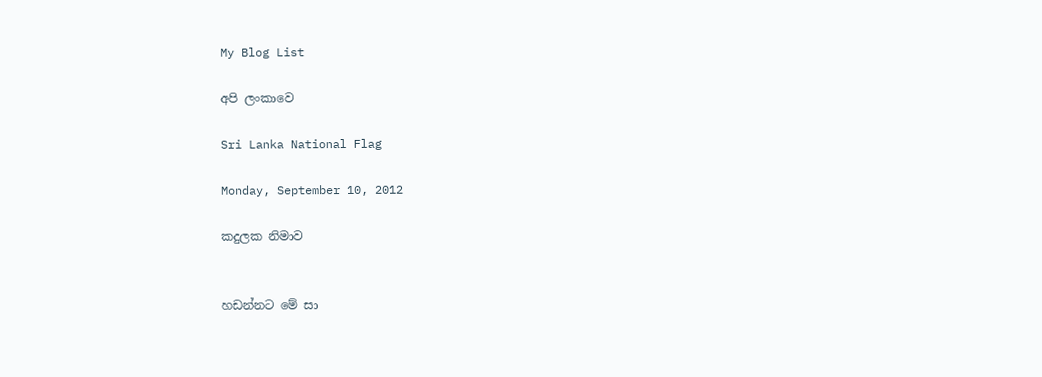My Blog List

අපි ලංකාවෙ

Sri Lanka National Flag

Monday, September 10, 2012

කදුලක නිමාව


හඩන්නට මේ සා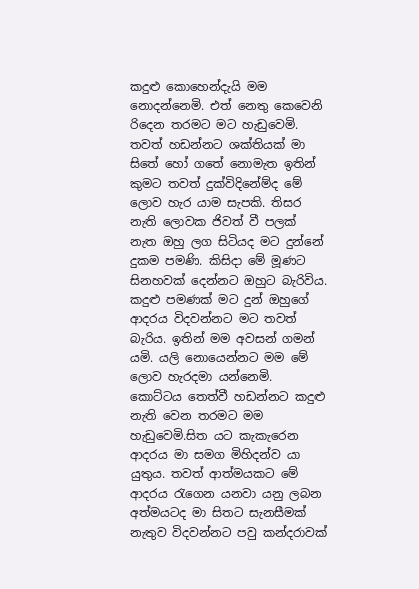කදුළු කොහෙන්දැයි මම නොදන්නෙමි. එත් නෙතු කෙවෙනි රිදෙන තරමට මට හැඩුවෙමි. තවත් හඩන්නට ශක්තියක් මා සිතේ හෝ ගතේ නොමැත ඉතින් කුමට තවත් දුක්විදිනේම්ද මේ ලොව හැර යාම සැපකි. තිසර නැති ලොවක ජිවත් වී පලක් නැත ඔහු ලග සිටියද මට දුන්නේ දුකම පමණි. කිසිදා මේ මූණට සිනහවක් දෙන්නට ඔහුට බැරිවිය. කදුළු පමණක් මට දුන් ඔහුගේ ආදරය විදවන්නට මට තවත්  බැරිය. ඉතින් මම අවසන් ගමන් යමි. යලි නොයෙන්නට මම මේ ලොව හැරදමා යන්නෙමි. කොට්ටය තෙත්වී හඩන්නට කදුළු නැති වෙන තරමට මම හැඩුවෙමි.සිත යට කැකැරෙන ආදරය මා සමග මිහිදන්ව යා යුතුය. තවත් ආත්මයකට මේ ආදරය රැගෙන යනවා යනු ලබන අත්මයටද මා සිතට සැනසීමක් නැතුව විදවන්නට පවු කන්දරාවක්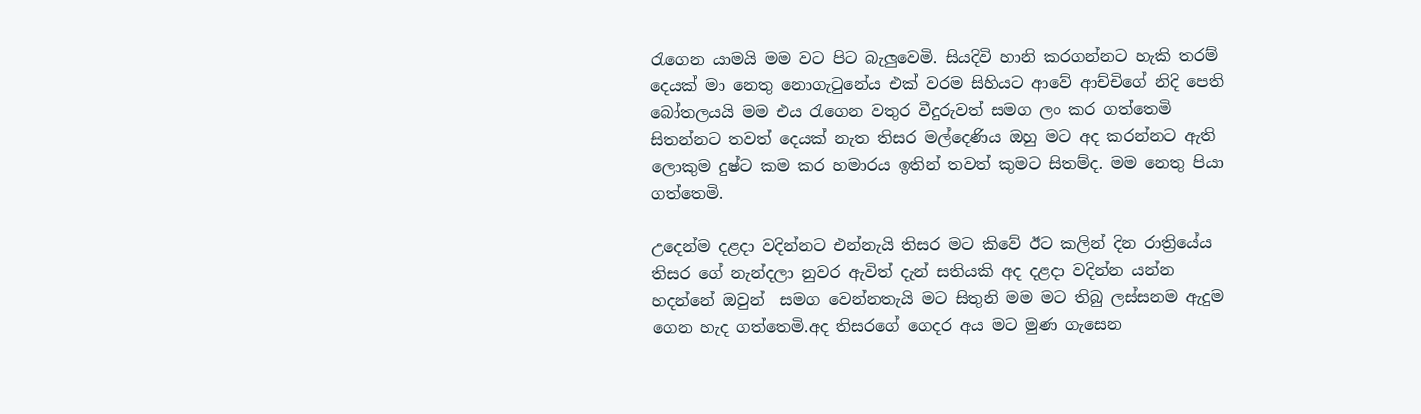රැගෙන යාමයි මම වට පිට බැලුවෙමි. සියදිවි හානි කරගන්නට හැකි තරම් දෙයක් මා නෙතු නොගැටුනේය එක් වරම සිහියට ආවේ ආච්චිගේ නිදි පෙති බෝතලයයි මම එය රැගෙන වතුර වීදුරුවත් සමග ලං කර ගත්තෙමි සිතන්නට තවත් දෙයක් නැත තිසර මල්දෙණිය ඔහු මට අද කරන්නට ඇති ලොකුම දුෂ්ට කම කර හමාරය ඉතින් තවත් කුමට සිතම්ද. මම නෙතු පියා ගත්තෙමි.

උදෙන්ම දළදා වදින්නට එන්නැයි තිසර මට කිවේ ඊට කලින් දින රාත්‍රියේය තිසර ගේ නැන්දලා නුවර ඇවිත් දැන් සතියකි අද දළදා වදින්න යන්න හදන්නේ ඔවුන්  සමග වෙන්නතැයි මට සිතුනි මම මට තිබු ලස්සනම ඇදුම ගෙන හැද ගත්තෙමි.අද තිසරගේ ගෙදර අය මට මුණ ගැසෙන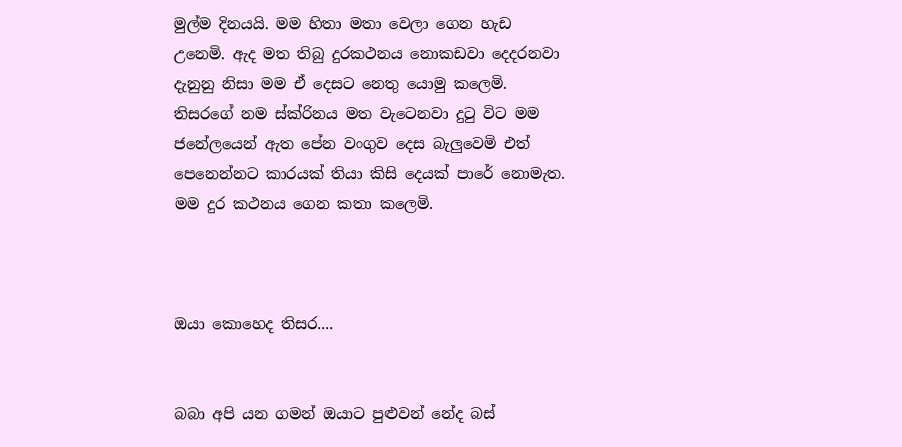මුල්ම දිනයයි. මම හිතා මතා වෙලා ගෙන හැඩ උනෙමි. ඇද මත තිබු දුරකථනය නොකඩවා දෙදරනවා දැනුනු නිසා මම ඒ දෙසට නෙතු යොමු කලෙමි. තිසරගේ නම ස්ක්රිනය මත වැටෙනවා දුටු විට මම ජනේලයෙන් ඇත පේන වංගුව දෙස බැලුවෙමි එත් පෙනෙන්නට කාරයක් තියා කිසි දෙයක් පාරේ නොමැත. මම දුර කථනය ගෙන කතා කලෙමි.



ඔයා කොහෙද තිසර....


බබා අපි යන ගමන් ඔයාට පුළුවන් නේද බස්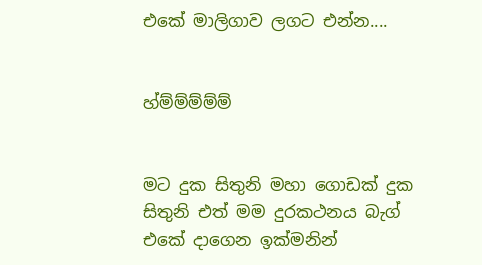එකේ මාලිගාව ලගට එන්න....


හ්ම්ම්ම්ම්ම්


මට දුක සිතුනි මහා ගොඩක් දුක සිතුනි එත් මම දුරකථනය බැග් එකේ දාගෙන ඉක්මනින්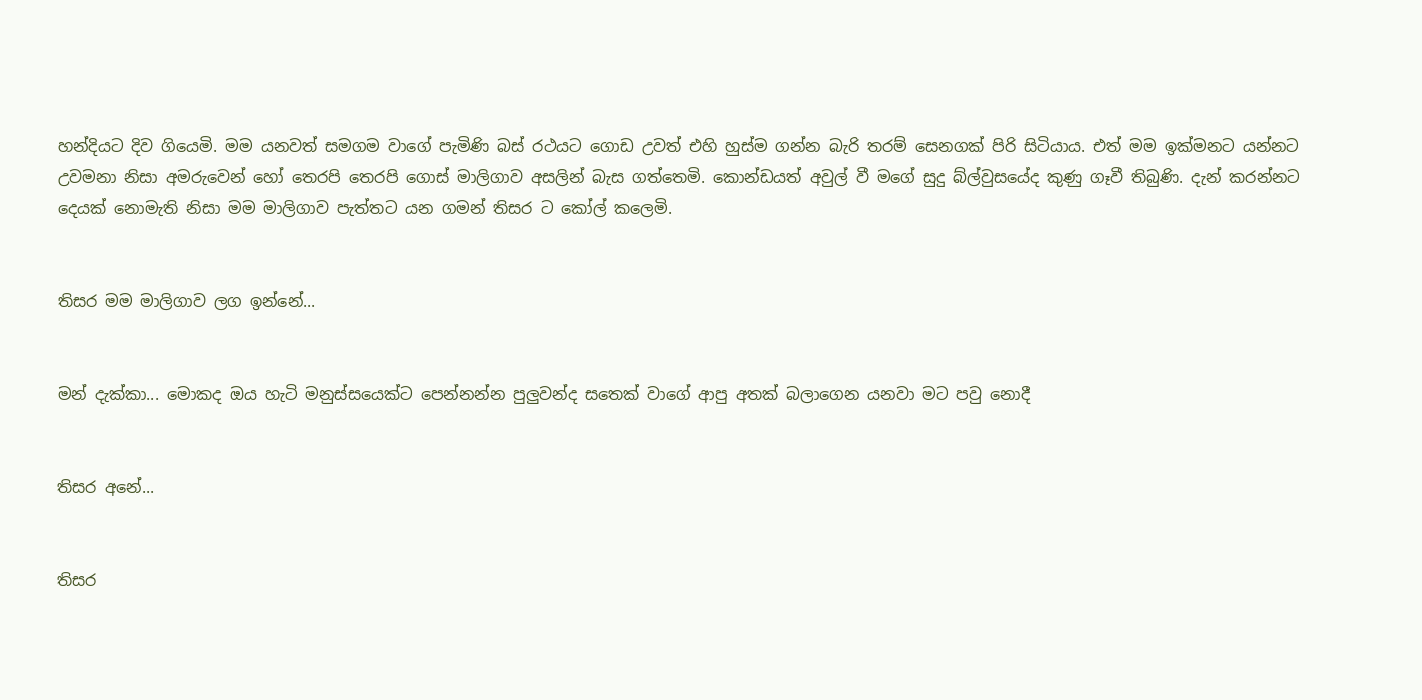හන්දියට දිව ගියෙමි. මම යනවත් සමගම වාගේ පැමිණි බස් රථයට ගොඩ උවත් එහි හුස්ම ගන්න බැරි තරම් සෙනගක් පිරි සිටියාය. එත් මම ඉක්මනට යන්නට උවමනා නිසා අමරුවෙන් හෝ තෙරපි තෙරපි ගොස් මාලිගාව අසලින් බැස ගත්තෙමි. කොන්ඩයත් අවුල් වී මගේ සුදු බ්ල්වුසයේද කුණු ගෑවී තිබුණි. දැන් කරන්නට දෙයක් නොමැති නිසා මම මාලිගාව පැත්තට යන ගමන් තිසර ට කෝල් කලෙමි.


තිසර මම මාලිගාව ලග ඉන්නේ...


මන් දැක්කා... මොකද ඔය හැටි මනුස්සයෙක්ට පෙන්නන්න පුලුවන්ද සතෙක් වාගේ ආපු අතක් බලාගෙන යනවා මට පවු නොදී


තිසර අනේ...


තිසර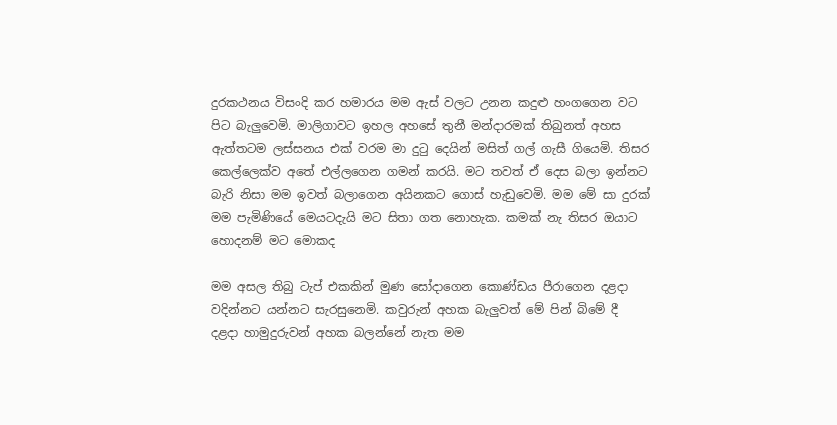දුරකථනය විසංදි කර හමාරය මම ඇස් වලට උනන කදුළු හංගගෙන වට පිට බැලුවෙමි. මාලිගාවට ඉහල අහසේ තුනී මන්දාරමක් තිබුනත් අහස ඇත්තටම ලස්සනය එක් වරම මා දුටු දෙයින් මසිත් ගල් ගැසී ගියෙමි. තිසර කෙල්ලෙක්ව අතේ එල්ලගෙන ගමන් කරයි. මට තවත් ඒ දෙස බලා ඉන්නට බැරි නිසා මම ඉවත් බලාගෙන අයිනකට ගොස් හැඩුවෙමි. මම මේ සා දුරක් මම පැමිණියේ මෙයටදැයි මට සිතා ගත නොහැක. කමක් නැ තිසර ඔයාට හොදනම් මට මොකද

මම අසල තිබු ටැප් එකකින් මුණ සෝදාගෙන කොණ්ඩය පීරාගෙන දළදා වදින්නට යන්නට සැරසුනෙමි. කවුරුන් අහක බැලුවත් මේ පින් බිමේ දී දළදා හාමුදුරුවන් අහක බලන්නේ නැත මම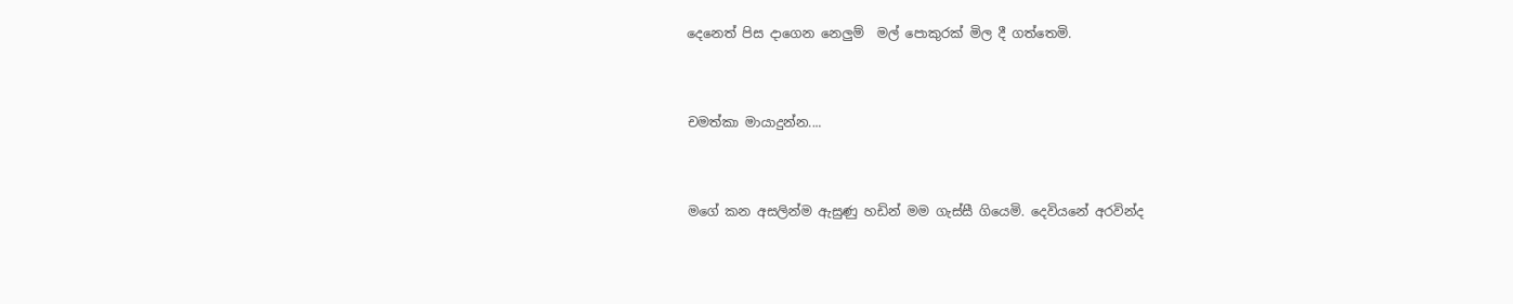දෙනෙත් පිස දාගෙන නෙලුම්  මල් පොකුරක් මිල දී ගත්තෙමි.


චමත්කා මායාදුන්න....


මගේ කන අසලින්ම ඇසුණු හඩින් මම ගැස්සී ගියෙමි. දෙවියනේ අරවින්ද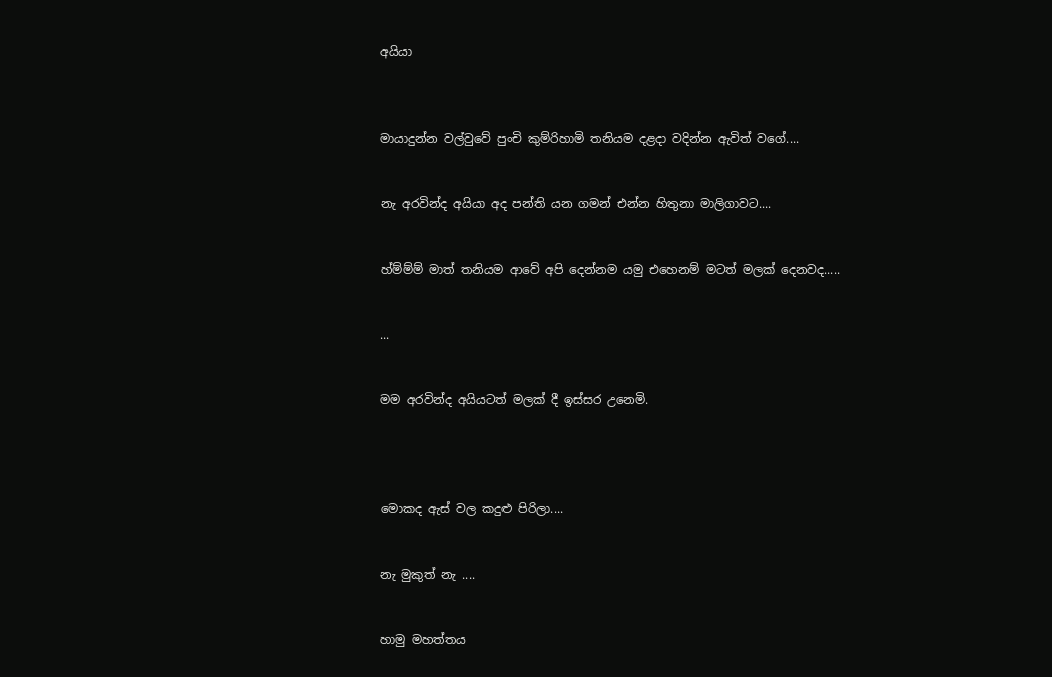අයියා



මායාදුන්න වල්වුවේ පුංචි කුම්රිහාමි තනියම දළදා වදින්න ඇවිත් වගේ....


නැ අරවින්ද අයියා අද පන්ති යන ගමන් එන්න හිතුනා මාලිගාවට....


හ්ම්ම්ම් මාත් තනියම ආවේ අපි දෙන්නම යමු එහෙනම් මටත් මලක් දෙනවද.....


...


මම අරවින්ද අයියටත් මලක් දී ඉස්සර උනෙමි.




මොකද ඇස් වල කදුළු පිරිලා....


නැ මුකුත් නැ ....


හාමු මහත්තය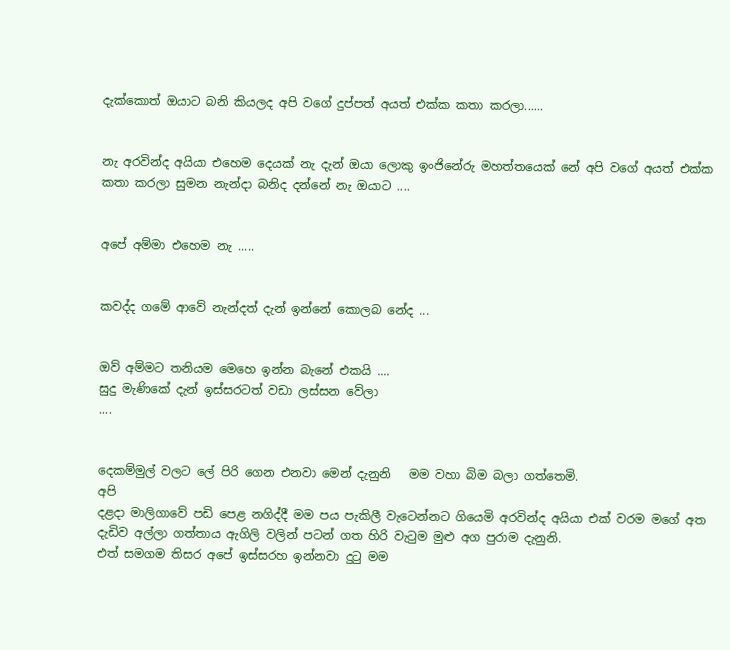දැක්කොත් ඔයාට බනි කියලද අපි වගේ දුප්පත් අයත් එක්ක කතා කරලා......


නැ අරවින්ද අයියා එහෙම දෙයක් නැ දැන් ඔයා ලොකු ඉංජිනේරු මහත්තයෙක් නේ අපි වගේ අයත් එක්ක කතා කරලා සුමන නැන්දා බනිද දන්නේ නැ ඔයාට ....


අපේ අම්මා එහෙම නැ .....


කවද්ද ගමේ ආවේ නැන්දත් දැන් ඉන්නේ කොලබ නේද ...


ඔව් අම්මට තනියම මෙහෙ ඉන්න බැනේ එකයි ....
සුදු මැණිකේ දැන් ඉස්සරටත් වඩා ලස්සන වේලා
....


දෙකම්මුල් වලට ලේ පිරි ගෙන එනවා මෙන් දැනුනි   මම වහා බිම බලා ගත්තෙමි.
අපි
දළදා මාලිගාවේ පඩි පෙළ නගිද්දී මම පය පැකිලී වැටෙන්නට ගියෙමි අරවින්ද අයියා එක් වරම මගේ අත දැඩිව අල්ලා ගත්තාය ඇගිලි වලින් පටන් ගත හිරි වැටුම මුළු අග පුරාම දැනුනි.
එත් සමගම තිසර අපේ ඉස්සරහ ඉන්නවා දුටු මම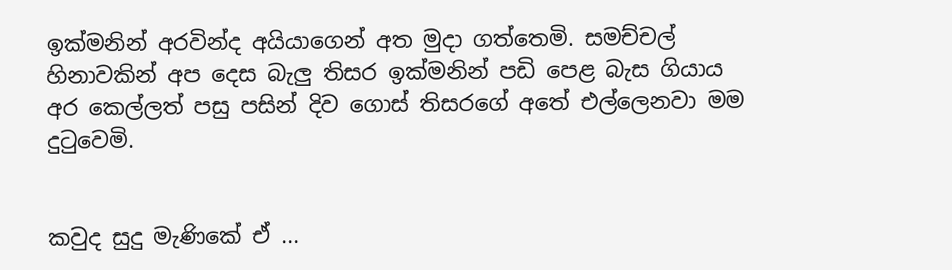ඉක්මනින් අරවින්ද අයියාගෙන් අත මුදා ගත්තෙමි. සමච්චල් හිනාවකින් අප දෙස බැලු තිසර ඉක්මනින් පඩි පෙළ බැස ගියාය  අර කෙල්ලත් පසු පසින් දිව ගොස් තිසරගේ අතේ එල්ලෙනවා මම දුටුවෙමි.


කවුද සුදු මැණිකේ ඒ ...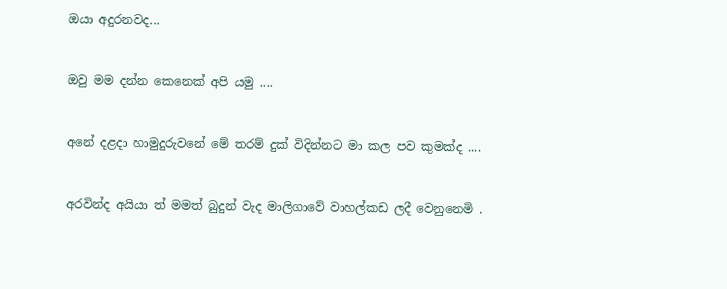ඔයා අදුරනවද...


ඔවු මම දන්න කෙනෙක් අපි යමු ....


අනේ දළදා හාමුදුරුවනේ මේ තරම් දුක් විදින්නට මා කල පව කුමක්ද ....


අරවින්ද අයියා ත් මමත් බුදුන් වැද මාලිගාවේ වාහල්කඩ ලදී වෙනුනෙමි .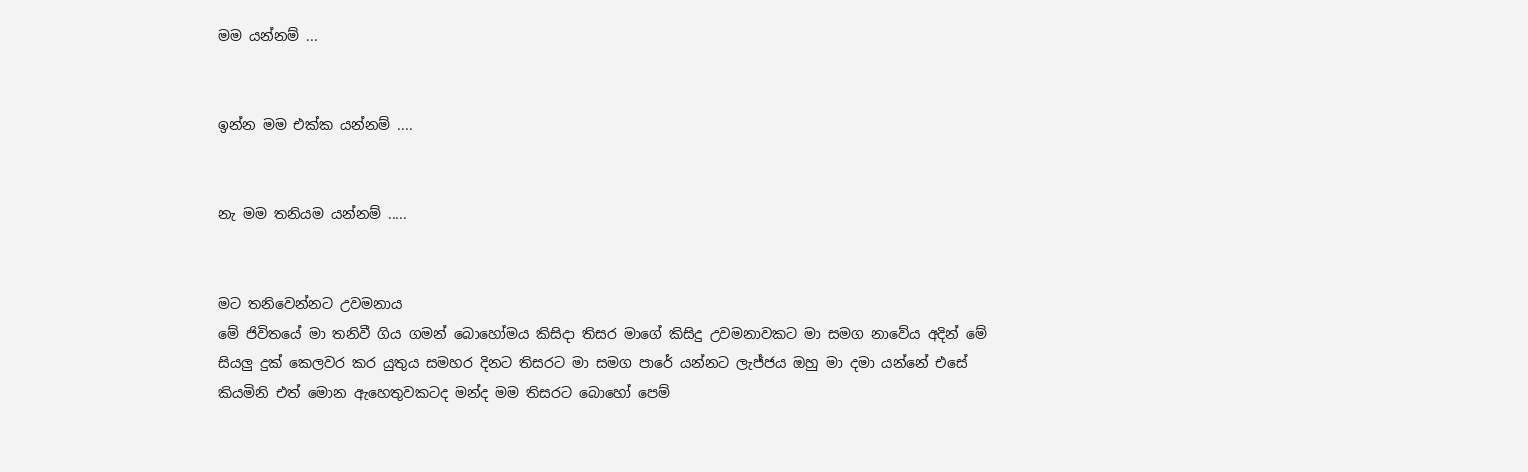මම යන්නම් ...


ඉන්න මම එක්ක යන්නම් ....


නැ මම තනියම යන්නම් .....


මට තනිවෙන්නට උවමනාය
මේ ජිවිතයේ මා තනිවී ගිය ගමන් බොහෝමය කිසිදා තිසර මාගේ කිසිදු උවමනාවකට මා සමග නාවේය අදින් මේ සියලු දුක් කෙලවර කර යුතුය සමහර දිනට තිසරට මා සමග පාරේ යන්නට ලැජ්ජය ඔහු මා දමා යන්නේ එසේ කියමිනි එත් මොන ඇහෙතුවකටද මන්ද මම තිසරට බොහෝ පෙම්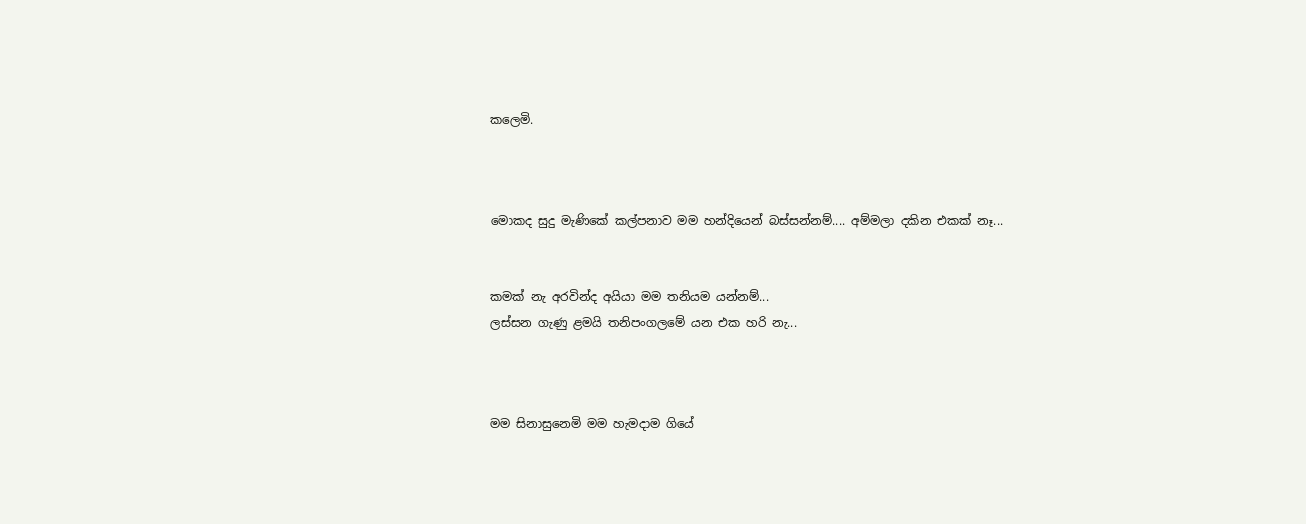කලෙමි.



මොකද සුදු මැණිකේ කල්පනාව මම හන්දියෙන් බස්සන්නම්.... අම්මලා දකින එකක් නෑ...


කමක් නැ අරවින්ද අයියා මම තනියම යන්නම්...
ලස්සන ගැණු ළමයි තනිපංගලමේ යන එක හරි නැ...



මම සිනාසුනෙමි මම හැමදාම ගියේ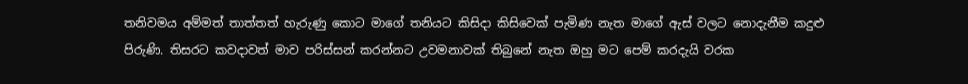තනිවමය අම්මත් තාත්තත් හැරුණු කොට මාගේ තනියට කිසිදා කිසිවෙක් පැමිණ නැත මාගේ ඇස් වලට නොදැනීම කදුළු පිරුණි. තිසරට කවදාවත් මාව පරිස්සන් කරන්නට උවමනාවක් තිබුනේ නැත ඔහු මට පෙම් කරදැයි වරක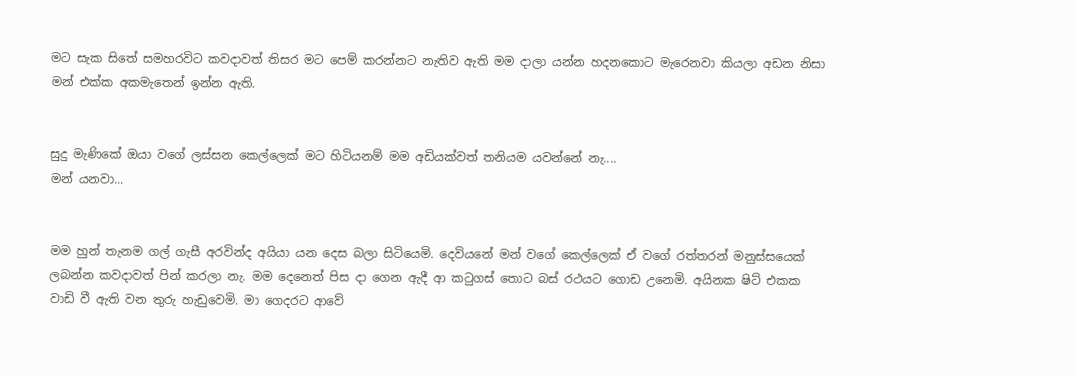මට සැක සිතේ සමහරවිට කවදාවත් තිසර මට පෙම් කරන්නට නැතිව ඇති මම දාලා යන්න හදනකොට මැරෙනවා කියලා අඩන නිසා මන් එක්ක අකමැතෙන් ඉන්න ඇති.


සුදු මැණිකේ ඔයා වගේ ලස්සන කෙල්ලෙක් මට හිටියනම් මම අඩියක්වත් තනියම යවන්නේ නැ....
මන් යනවා...


මම හුන් තැනම ගල් ගැසී අරවින්ද අයියා යන දෙස බලා සිටියෙමි. දෙවියනේ මන් වගේ කෙල්ලෙක් ඒ වගේ රත්තරන් මනුස්සයෙක් ලබන්න කවදාවත් පින් කරලා නැ. මම දෙනෙත් පිස දා ගෙන ඇදී ආ කටුගස් තොට බස් රථයට ගොඩ උනෙමි. අයිනක ෂිට් එකක වාඩි වී ඇති වන තුරු හැඩුවෙමි. මා ගෙදරට ආවේ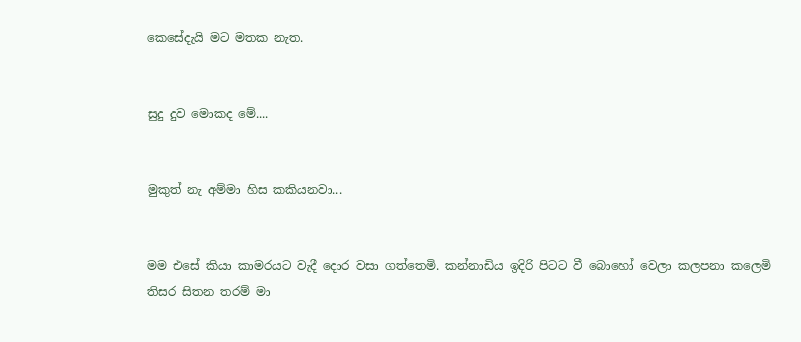කෙසේදැයි මට මතක නැත.


සුදු දුව මොකද මේ....


මුකුත් නැ අම්මා හිස කකියනවා...


මම එසේ කියා කාමරයට වැදී දොර වසා ගත්තෙමි. කන්නාඩිය ඉදිරි පිටට වී බොහෝ වෙලා කලපනා කලෙමි තිසර සිතන තරම් මා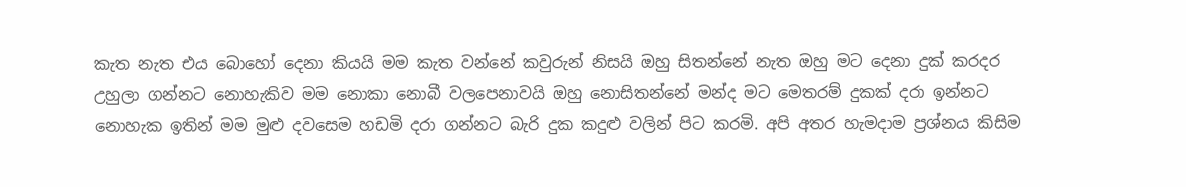කැත නැත එය බොහෝ දෙනා කියයි මම කැත වන්නේ කවුරුන් නිසයි ඔහු සිතන්නේ නැත ඔහු මට දෙනා දුක් කරදර උහුලා ගන්නට නොහැකිව මම නොකා නොබී වලපෙනාවයි ඔහු නොසිතන්නේ මන්ද මට මෙතරම් දුකක් දරා ඉන්නට නොහැක ඉතින් මම මුළු දවසෙම හඩමි දරා ගන්නට බැරි දුක කදුළු වලින් පිට කරමි. අපි අතර හැමදාම ප්‍රශ්නය කිසිම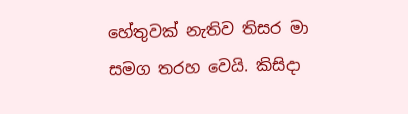හේතුවක් නැතිව තිසර මා සමග තරහ වෙයි. කිසිදා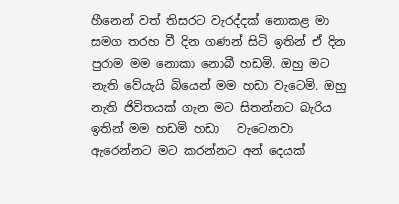හීනෙන් වත් තිසරට වැරද්දක් නොකළ මා සමග තරහ වී දින ගණන් සිටි ඉතින් ඒ දින පුරාම මම නොකා නොබී හඩමි. ඔහු මට නැති වේයැයි බියෙන් මම හඩා වැටෙමි. ඔහු නැති ජිවිතයක් ගැන මට සිතන්නට බැරිය ඉතින් මම හඩමි හඩා   වැටෙනවා  ඇරෙන්නට මට කරන්නට අන් දෙයක්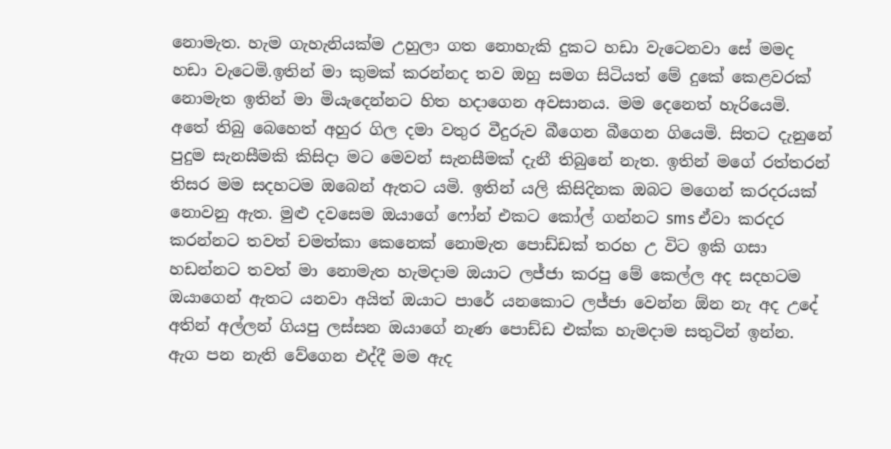නොමැත. හැම ගැහැනියක්ම උහුලා ගත නොහැකි දුකට හඩා වැටෙනවා සේ මමද හඩා වැටෙමි.ඉතින් මා කුමක් කරන්නද තව ඔහු සමග සිටියත් මේ දුකේ කෙළවරක් නොමැත ඉතින් මා මියැදෙන්නට හිත හදාගෙන අවසානය. මම දෙනෙත් හැරියෙමි. අතේ තිබු බෙහෙත් අහුර ගිල දමා වතුර වීදුරුව බීගෙන බීගෙන ගියෙමි. සිතට දැනුනේ පුදුම සැනසීමකි කිසිදා මට මෙවන් සැනසීමක් දැනී තිබුනේ නැත. ඉතින් මගේ රත්තරන් තිසර මම සදහටම ඔබෙන් ඇතට යමි. ඉතින් යලි කිසිදිනක ඔබට මගෙන් කරදරයක් නොවනු ඇත. මුළු දවසෙම ඔයාගේ ෆෝන් එකට කෝල් ගන්නට sms ඒවා කරදර කරන්නට තවත් චමත්කා කෙනෙක් නොමැත පොඩ්ඩක් තරහ උ විට ඉකි ගසා හඩන්නට තවත් මා නොමැත හැමදාම ඔයාට ලජ්ජා කරපු මේ කෙල්ල අද සදහටම ඔයාගෙන් ඇතට යනවා අයිත් ඔයාට පාරේ යනකොට ලජ්ජා වෙන්න ඕන නැ අද උදේ අතින් අල්ලන් ගියපු ලස්සන ඔයාගේ නැණ පොඩ්ඩ එක්ක හැමදාම සතුටින් ඉන්න. ඇග පන නැති වේගෙන එද්දී මම ඇද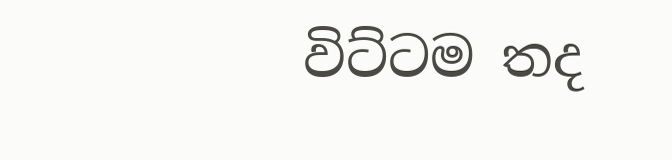විට්ටම තද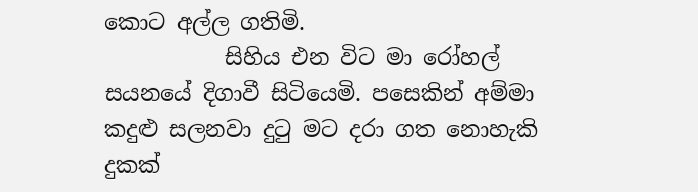කොට අල්ල ගතිමි.
           සිහිය එන විට මා රෝහල් සයනයේ දිගාවී සිටියෙමි. පසෙකින් අම්මා කදුළු සලනවා දුටු මට දරා ගත නොහැකි දුකක්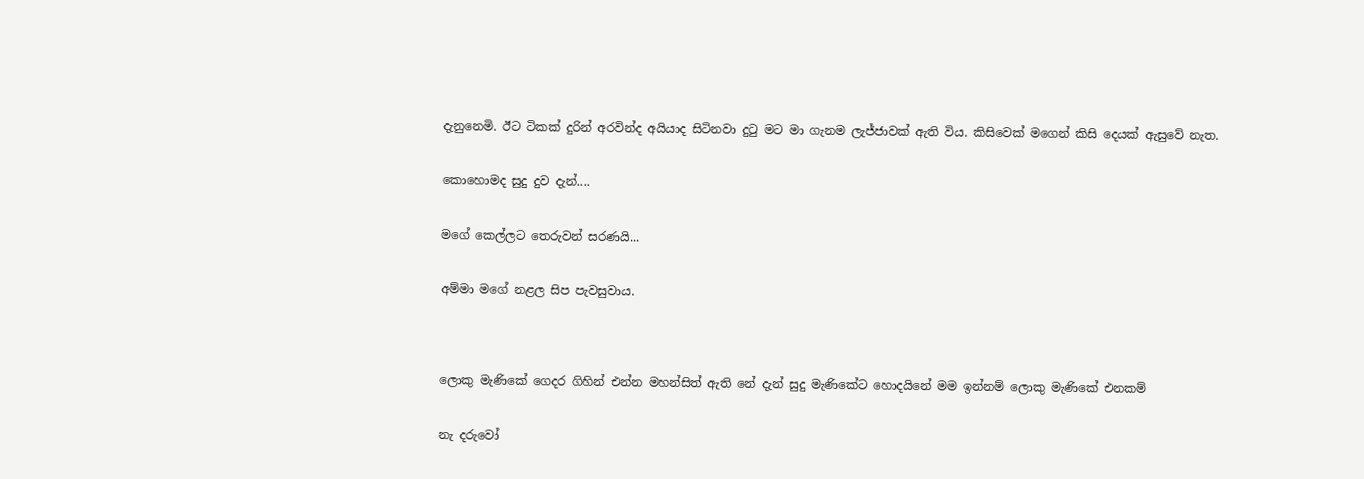දැනුනෙමි. ඊට ටිකක් දුරින් අරවින්ද අයියාද සිටිනවා දුටු මට මා ගැනම ලැජ්ජාවක් ඇති විය. කිසිවෙක් මගෙන් කිසි දෙයක් ඇසුවේ නැත.


කොහොමද සුදු දුව දැන්....


මගේ කෙල්ලට තෙරුවන් සරණයි...


අම්මා මගේ නළල සිප පැවසුවාය.




ලොකු මැණිකේ ගෙදර ගිහින් එන්න මහන්සිත් ඇති නේ දැන් සුදු මැණිකේට හොදයිනේ මම ඉන්නම් ලොකු මැණිකේ එනකම්


නැ දරුවෝ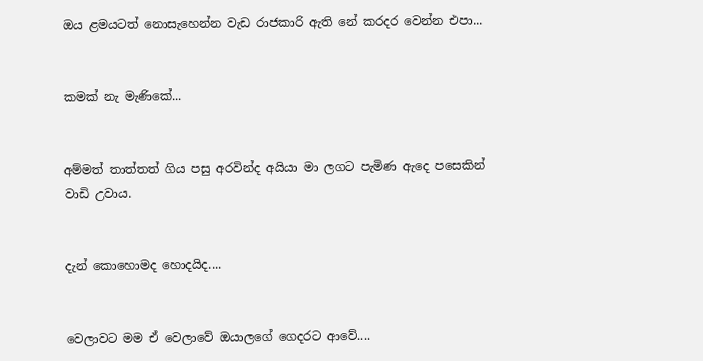ඔය ළමයටත් නොසැහෙන්න වැඩ රාජකාරි ඇති නේ කරදර වෙන්න එපා...


කමක් නැ මැණිකේ...


අම්මත් තාත්තත් ගිය පසු අරවින්ද අයියා මා ලගට පැමිණ ඇදෙ පසෙකින් වාඩි උවාය.


දැන් කොහොමද හොදයිද....


වෙලාවට මම ඒ වෙලාවේ ඔයාලගේ ගෙදරට ආවේ....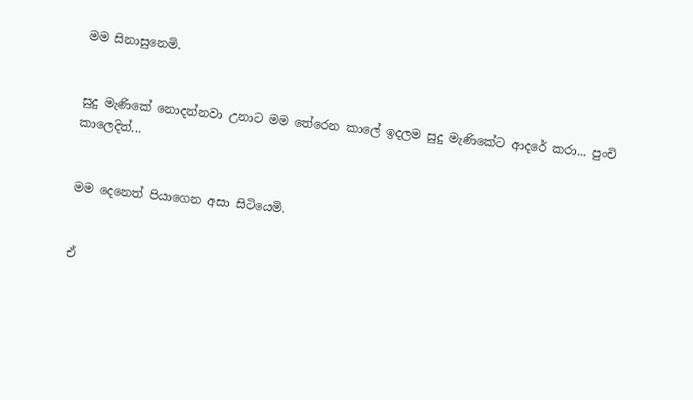මම සිනාසුනෙමි.


සුදු මැණිකේ නොදන්නවා උනාට මම තේරෙන කාලේ ඉදලම සුදු මැණිකේට ආදරේ කරා... පුංචි කාලෙදිත්...


මම දෙනෙත් පියාගෙන අසා සිටියෙමි.


ඒ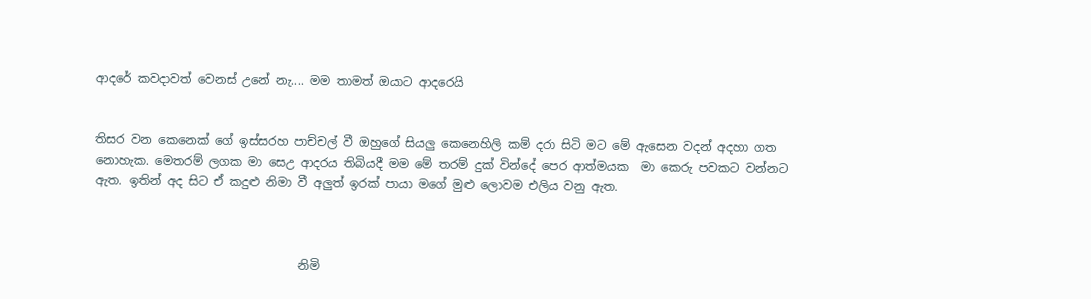ආදරේ කවදාවත් වෙනස් උනේ නැ.... මම තාමත් ඔයාට ආදරෙයි


තිසර වන කෙනෙක් ගේ ඉස්සරහ පාච්චල් වී ඔහුගේ සියලු කෙනෙහිලි කම් දරා සිටි මට මේ ඇසෙන වදන් අදහා ගත නොහැක. මෙතරම් ලගක මා සෙඋ ආදරය තිබියදී මම මේ තරම් දුක් වින්දේ පෙර ආත්මයක  මා කෙරු පවකට වන්නට ඇත. ඉතින් අද සිට ඒ කදුළු නිමා වී අලුත් ඉරක් පායා මගේ මුළු ලොවම එලිය වනු ඇත.



                                  නිමි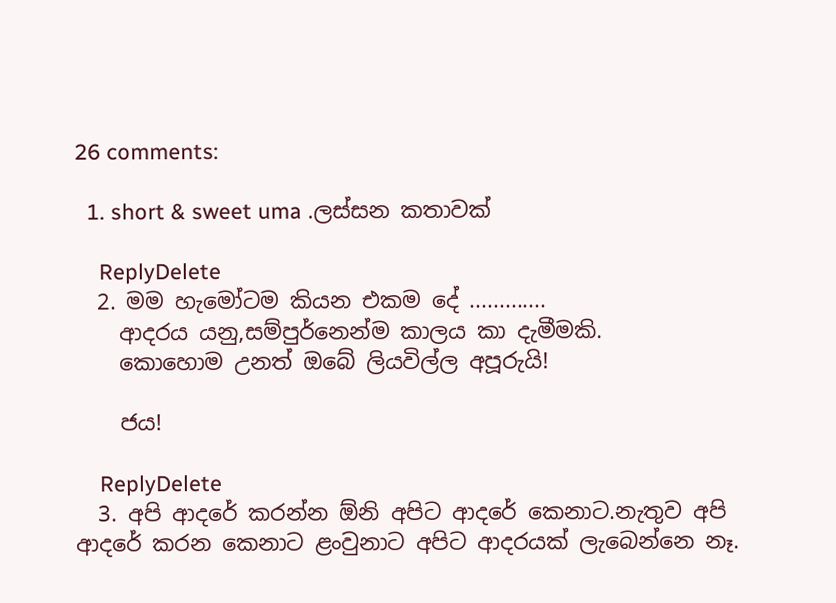26 comments:

  1. short & sweet uma .ලස්සන කතාවක්

    ReplyDelete
  2. මම හැමෝටම කියන එකම දේ .............
    ආදරය යනු,සම්පුර්නෙන්ම කාලය කා දැමීමකි.
    කොහොම උනත් ඔබේ ලියවිල්ල අපූරුයි!

    ජය!

    ReplyDelete
  3. අපි ආදරේ කරන්න ඕනි අපිට ආදරේ කෙනාට.නැතුව අපි ආදරේ කරන කෙනාට ළංවුනාට අපිට ආදරයක් ලැබෙන්නෙ නෑ.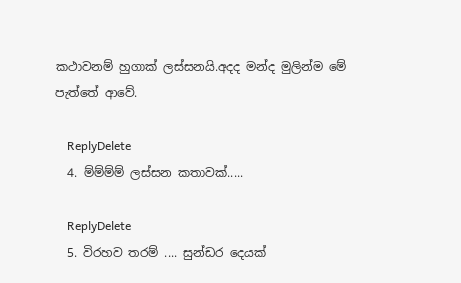කථාවනම් හුගාක් ලස්සනයි.අදද මන්ද මුලින්ම මේ පැත්තේ ආවේ.

    ReplyDelete
  4. ම්ම්ම්ම් ලස්සන කතාවක්.....

    ReplyDelete
  5. විරහව තරම් .... සුන්ඩර දෙයක්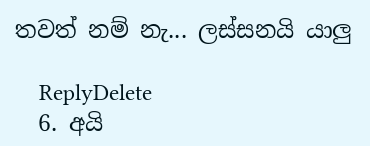තවත් නම් නැ... ලස්සනයි යාලු

    ReplyDelete
  6. අයි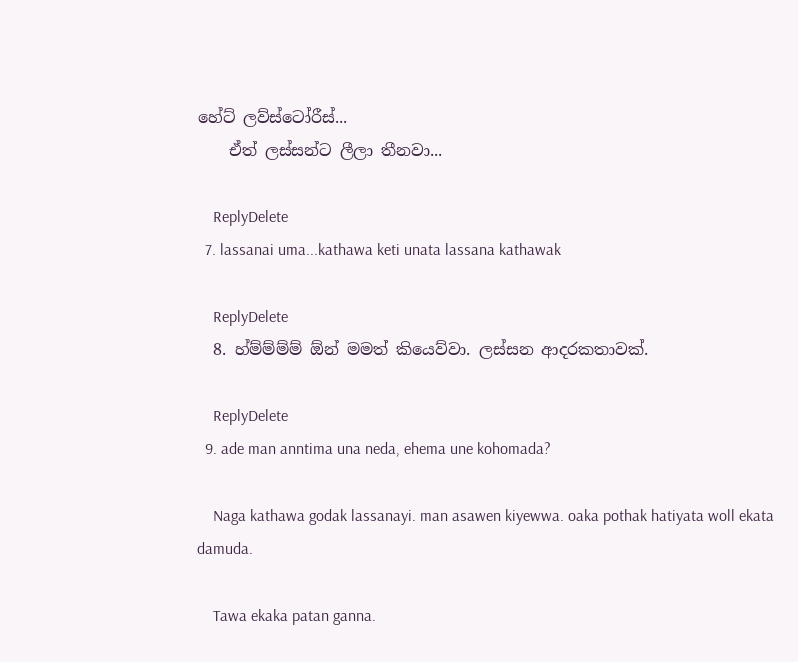හේට් ලව්ස්ටෝරීස්...
    ඒත් ලස්සන්ට ලීලා තීනවා...

    ReplyDelete
  7. lassanai uma...kathawa keti unata lassana kathawak

    ReplyDelete
  8. හ්ම්ම්ම්ම් ඕන් මමත් කියෙව්වා. ලස්සන ආදරකතාවක්.

    ReplyDelete
  9. ade man anntima una neda, ehema une kohomada?

    Naga kathawa godak lassanayi. man asawen kiyewwa. oaka pothak hatiyata woll ekata damuda.

    Tawa ekaka patan ganna.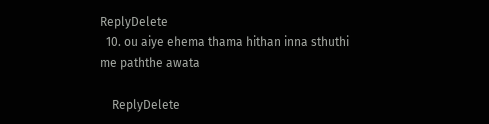ReplyDelete
  10. ou aiye ehema thama hithan inna sthuthi me paththe awata

    ReplyDelete